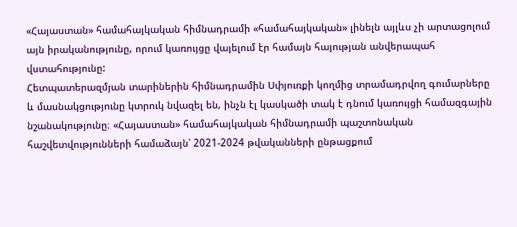«Հայաստան» համահայկական հիմնադրամի «համահայկական» լինելն այլևս չի արտացոլում այն իրականությունը, որում կառույցը վայելում էր համայն հայության անվերապահ վստահությունը:
Հետպատերազմյան տարիներին հիմնադրամին Սփյուռքի կողմից տրամադրվող գումարները և մասնակցությունը կտրուկ նվազել են, ինչն էլ կասկածի տակ է դնում կառույցի համազգային նշանակությունը։ «Հայաստան» համահայկական հիմնադրամի պաշտոնական հաշվետվությունների համաձայն՝ 2021-2024 թվականների ընթացքում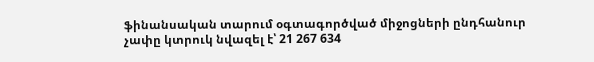ֆինանսական տարում օգտագործված միջոցների ընդհանուր չափը կտրուկ նվազել է՝ 21 267 634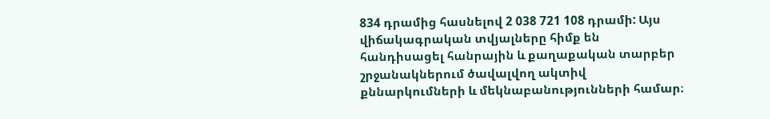834 դրամից հասնելով 2 038 721 108 դրամի: Այս վիճակագրական տվյալները հիմք են հանդիսացել հանրային և քաղաքական տարբեր շրջանակներում ծավալվող ակտիվ քննարկումների և մեկնաբանությունների համար։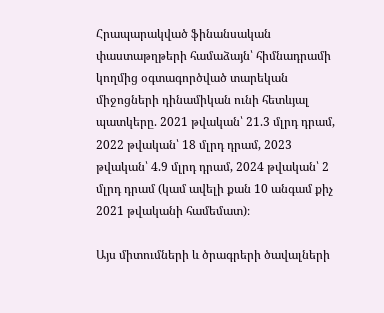Հրապարակված ֆինանսական փաստաթղթերի համաձայն՝ հիմնադրամի կողմից օգտագործված տարեկան միջոցների դինամիկան ունի հետևյալ պատկերը. 2021 թվական՝ 21.3 մլրդ դրամ, 2022 թվական՝ 18 մլրդ դրամ, 2023 թվական՝ 4.9 մլրդ դրամ, 2024 թվական՝ 2 մլրդ դրամ (կամ ավելի քան 10 անգամ քիչ 2021 թվականի համեմատ)։

Այս միտումների և ծրագրերի ծավալների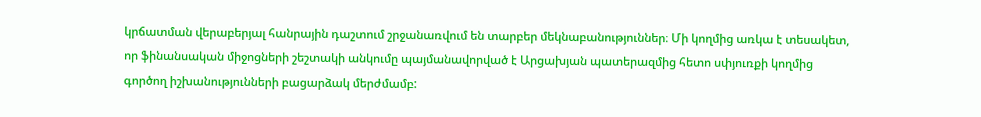կրճատման վերաբերյալ հանրային դաշտում շրջանառվում են տարբեր մեկնաբանություններ։ Մի կողմից առկա է տեսակետ, որ ֆինանսական միջոցների շեշտակի անկումը պայմանավորված է Արցախյան պատերազմից հետո սփյուռքի կողմից գործող իշխանությունների բացարձակ մերժմամբ: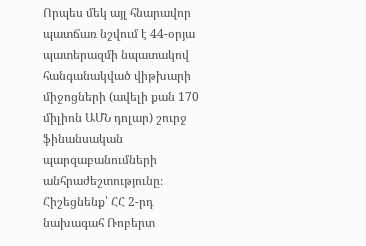Որպես մեկ այլ հնարավոր պատճառ նշվում է 44-օրյա պատերազմի նպատակով հանգանակված վիթխարի միջոցների (ավելի քան 170 միլիոն ԱՄՆ դոլար) շուրջ ֆինանսական պարզաբանումների անհրաժեշտությունը։
Հիշեցնենք՝ ՀՀ 2-րդ նախագահ Ռոբերտ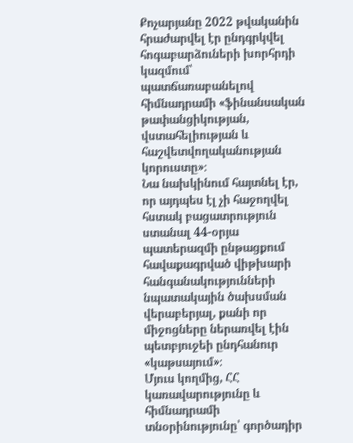Քոչարյանը 2022 թվականին հրաժարվել էր ընդգրկվել հոգաբարձուների խորհրդի կազմում՝ պատճառաբանելով հիմնադրամի «ֆինանսական թափանցիկության, վստահելիության և հաշվետվողականության կորուստը»։
Նա նախկինում հայտնել էր, որ այդպես էլ չի հաջողվել հստակ բացատրություն ստանալ 44-օրյա պատերազմի ընթացքում հավաքագրված վիթխարի հանգանակությունների նպատակային ծախսման վերաբերյալ, քանի որ միջոցները ներառվել էին պետբյուջեի ընդհանուր «կաթսայում»։
Մյուս կողմից, ՀՀ կառավարությունը և հիմնադրամի տնօրինությունը՝ գործադիր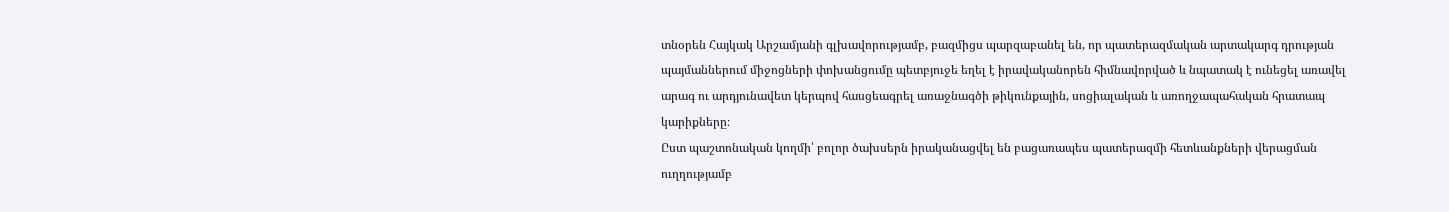տնօրեն Հայկակ Արշամյանի գլխավորությամբ, բազմիցս պարզաբանել են, որ պատերազմական արտակարգ դրության պայմաններում միջոցների փոխանցումը պետբյուջե եղել է իրավականորեն հիմնավորված և նպատակ է ունեցել առավել արագ ու արդյունավետ կերպով հասցեագրել առաջնագծի թիկունքային, սոցիալական և առողջապահական հրատապ կարիքները։
Ըստ պաշտոնական կողմի՝ բոլոր ծախսերն իրականացվել են բացառապես պատերազմի հետևանքների վերացման ուղղությամբ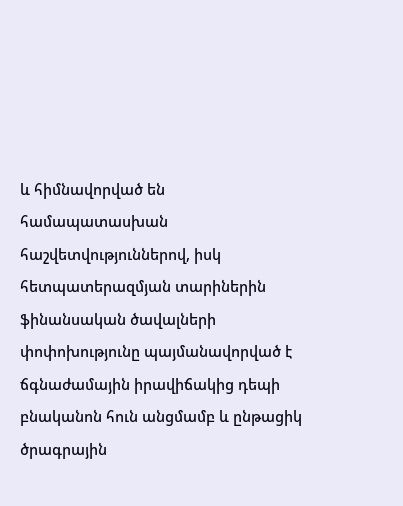և հիմնավորված են համապատասխան հաշվետվություններով, իսկ հետպատերազմյան տարիներին ֆինանսական ծավալների փոփոխությունը պայմանավորված է ճգնաժամային իրավիճակից դեպի բնականոն հուն անցմամբ և ընթացիկ ծրագրային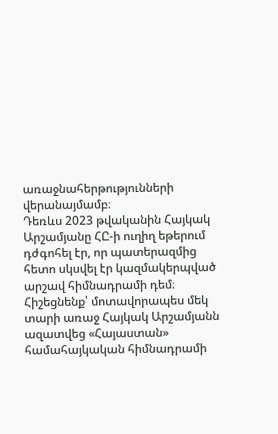առաջնահերթությունների վերանայմամբ։
Դեռևս 2023 թվականին Հայկակ Արշամյանը ՀԸ-ի ուղիղ եթերում դժգոհել էր, որ պատերազմից հետո սկսվել էր կազմակերպված արշավ հիմնադրամի դեմ։
Հիշեցնենք՝ մոտավորապես մեկ տարի առաջ Հայկակ Արշամյանն ազատվեց «Հայաստան» համահայկական հիմնադրամի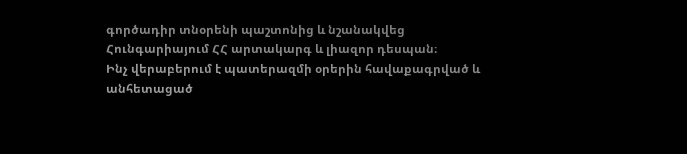գործադիր տնօրենի պաշտոնից և նշանակվեց Հունգարիայում ՀՀ արտակարգ և լիազոր դեսպան։
Ինչ վերաբերում է պատերազմի օրերին հավաքագրված և անհետացած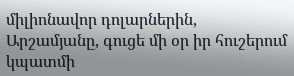միլիոնավոր դոլարներին, Արշամյանը, գուցե մի օր իր հուշերում կպատմի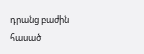դրանց բաժին հասած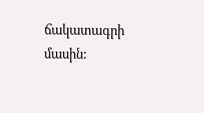ճակատագրի մասին: